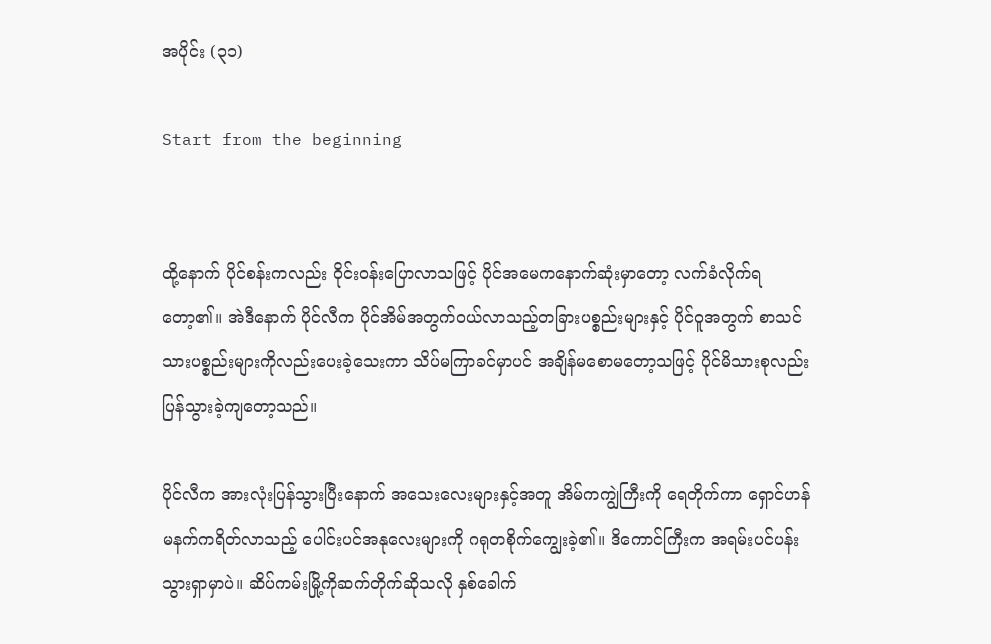အပိုင်း (၃၁)

Start from the beginning


ထို့နောက် ပိုင်စန်းကလည်း ဝိုင်းဝန်းပြောလာသဖြင့် ပိုင်အမေကနောက်ဆုံးမှာတော့ လက်ခံလိုက်ရတော့၏။ အဲဒီနောက် ပိုင်လီက ပိုင်အိမ်အတွက်ဝယ်လာသည့်တခြားပစ္စည်းများနှင့် ပိုင်ဝူအတွက် စာသင်သားပစ္စည်းများကိုလည်းပေးခဲ့သေးကာ သိပ်မကြာခင်မှာပင် အချိန်မစောမတော့သဖြင့် ပိုင်မိသားစုလည်း ပြန်သွားခဲ့ကျတော့သည်။

ပိုင်လီက အားလုံးပြန်သွားပြီးနောက် အသေးလေးများနှင့်အတူ အိမ်ကကျွဲကြီးကို ရေတိုက်ကာ ရှောင်ဟန်မနက်ကရိတ်လာသည့် ပေါင်းပင်အနုလေးများကို ဂရုတစိုက်ကျွေးခဲ့၏။ ဒိကောင်ကြီးက အရမ်းပင်ပန်းသွားရှာမှာပဲ။ ဆိပ်ကမ်းမြို့ကိုဆက်တိုက်ဆိုသလို နှစ်ခေါက်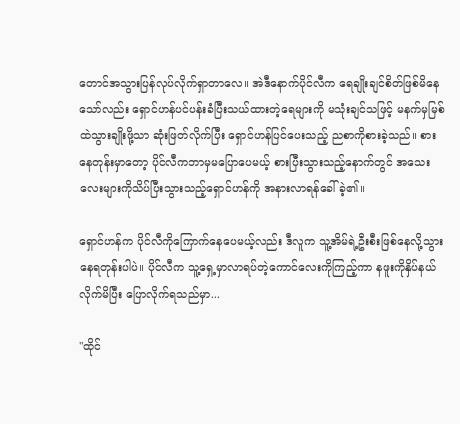တောင်အသွားပြန်လုပ်လိုက်ရှာတာလေ။ အဲဒီနောက်ပိုင်လီက ရေချိုးချင်စိတ်ဖြစ်မိနေသော်လည်း ရှောင်ဟန်ပင်ပန်းခံပြီးသယ်ထားတဲ့ရေများကို မသုံးချင်သဖြင့် မနက်မှမြစ်ထဲသွားချိုးဖို့သာ ဆုံးဖြတ်လိုက်ပြီး ရှောင်ဟန်ပြင်ပေးသည့် ညစာကိုစားခဲ့သည်။ စားနေတုန်းမှာတော့ ပိုင်လီကဘာမှမပြောပေမယ့် စားပြီးသွားသည့်နောက်တွင် အသေးလေးများကိုသိပ်ပြီးသွားသည့်ရှောင်ဟန်ကို အနားလာရန်ခေါ်ခဲ့၏။

ရှောင်ဟန်က ပိုင်လီကိုကြောက်နေပေမယ့်လည်း ဒီလူက သူ့အိမ်ရဲ့ဦးစီးဖြစ်နေလို့သွားနေရတုန်းပါပဲ။ ပိုင်လီက သူ့ရှေ့မှာလာရပ်တဲ့ကောင်လေးကိုကြည့်ကာ နဖူးကိုနှိပ်နယ်လိုက်မိပြီး ပြောလိုက်ရသည်မှာ...

"ထိုင်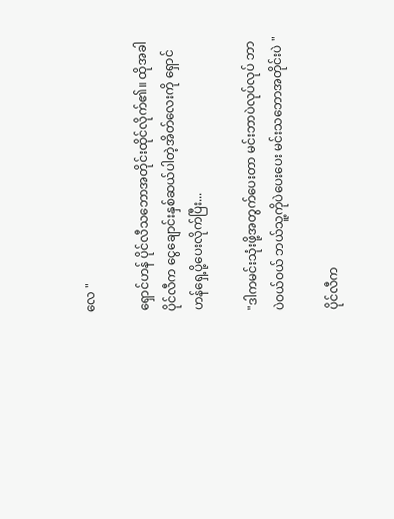လေ "

ရှောင်ဟန် ပိုင်လီသဘောအတိုင်းထိုင်လိုက်၏။ ထိုအခါ ပိုင်လီက ငွေချောင်းနှစ်ဆယ်ပါတဲ့အိတ်လေးကို ရှောင်ဟန်ရှေ့ပို့ပေးလိုက်ပြီး...

"ဒါကမင်းသုံးဖို့အတွက်ပေးတာ မင်းဘာပဲလုပ်လုပ် ဘာပဲဝယ်ဝယ် ဘယ်သူ့ကိုပဲပေးပေး မင်းသဘောအတိုင်းပဲ "

ပိုင်လီက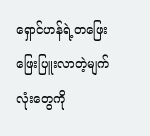ရှောင်ဟန်ရဲ့တဖြေးဖြေးပြူးလာတဲ့မျက်လုံးတွေကို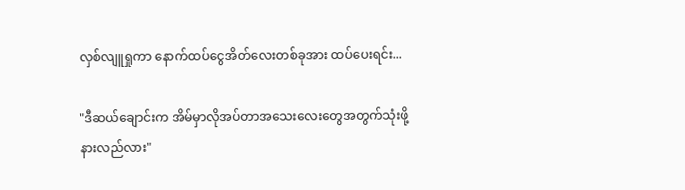လှစ်လျူရှုကာ နောက်ထပ်ငွေအိတ်လေးတစ်ခုအား ထပ်ပေးရင်း...

"ဒီဆယ်ချောင်းက အိမ်မှာလိုအပ်တာအသေးလေးတွေအတွက်သုံးဖို့ နားလည်လား"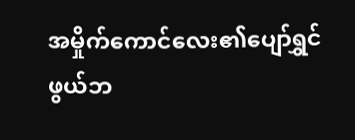အမှိုက်ကောင်လေး၏ပျော်ရွှင်ဖွယ်ဘ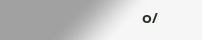ဝ/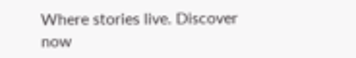Where stories live. Discover now